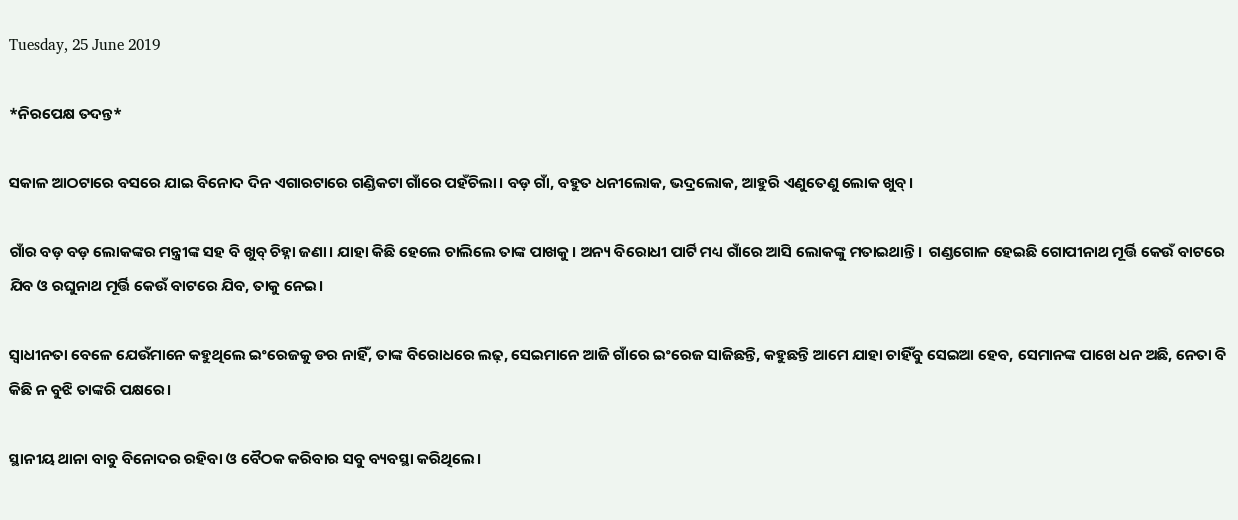Tuesday, 25 June 2019

*ନିରପେକ୍ଷ ତଦନ୍ତ*

ସକାଳ ଆଠଟାରେ ବସରେ ଯାଇ ବିନୋଦ ଦିନ ଏଗାରଟାରେ ଗଣ୍ଡିକଟା ଗାଁରେ ପହଁଚିଲା। ବଡ଼ ଗାଁ, ବହୁତ ଧନୀଲୋକ, ଭଦ୍ରଲୋକ, ଆହୁରି ଏଣୁତେଣୁ ଲୋକ ଖୁବ୍।

ଗାଁର ବଡ଼ ବଡ଼ ଲୋକଙ୍କର ମନ୍ତ୍ରୀଙ୍କ ସହ ବି ଖୁବ୍ ଚିହ୍ନା ଜଣା। ଯାହା କିଛି ହେଲେ ଚାଲିଲେ ତାଙ୍କ ପାଖକୁ। ଅନ୍ୟ ବିରୋଧୀ ପାର୍ଟି ମଧ୍ୟ ଗାଁରେ ଆସି ଲୋକଙ୍କୁ ମତାଇଥାନ୍ତି।  ଗଣ୍ଡଗୋଳ ହେଇଛି ଗୋପୀନାଥ ମୂର୍ତ୍ତି କେଉଁ ବାଟରେ ଯିବ ଓ ରଘୁନାଥ ମୂର୍ତ୍ତି କେଉଁ ବାଟରେ ଯିବ, ତାକୁ ନେଇ।

ସ୍ୱାଧୀନତା ବେଳେ ଯେଉଁମାନେ କହୁଥିଲେ ଇଂରେଜକୁ ଡର ନାହିଁ, ତାଙ୍କ ବିରୋଧରେ ଲଢ଼, ସେଇମାନେ ଆଜି ଗାଁରେ ଇଂରେଜ ସାଜିଛନ୍ତି, କହୁଛନ୍ତି ଆମେ ଯାହା ଚାହିଁବୁ ସେଇଆ ହେବ, ସେମାନଙ୍କ ପାଖେ ଧନ ଅଛି, ନେତା ବି କିଛି ନ ବୁଝି ତାଙ୍କରି ପକ୍ଷରେ।

ସ୍ଥାନୀୟ ଥାନା ବାବୁ ବିନୋଦର ରହିବା ଓ ବୈଠକ କରିବାର ସବୁ ବ୍ୟବସ୍ଥା କରିଥିଲେ।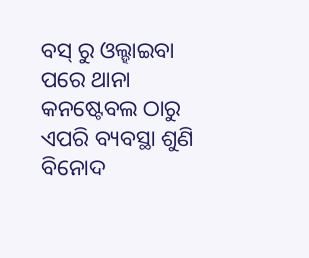ବସ୍ ରୁ ଓଲ୍ହାଇବା ପରେ ଥାନା କନଷ୍ଟେବଲ ଠାରୁ ଏପରି ବ୍ୟବସ୍ଥା ଶୁଣି ବିନୋଦ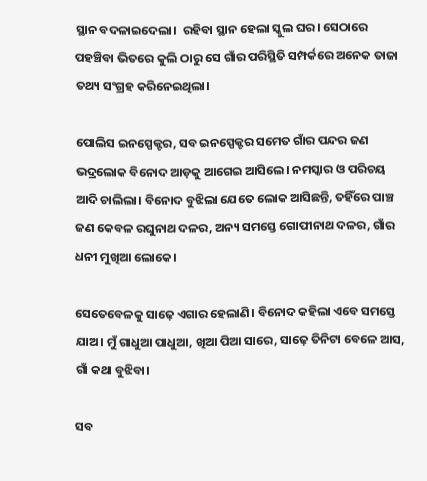ସ୍ଥାନ ବଦଳାଇଦେଲା।  ରହିବା ସ୍ଥାନ ହେଲା ସ୍କୁଲ ଘର। ସେଠାରେ ପହଞ୍ଚିବା ଭିତରେ କୁଲି ଠାରୁ ସେ ଗାଁର ପରିସ୍ଥିତି ସମ୍ପର୍କରେ ଅନେକ ତାଜା ତଥ୍ୟ ସଂଗ୍ରହ କରିନେଇଥିଲା।

ପୋଲିସ ଇନସ୍ପେକ୍ଟର, ସବ ଇନସ୍ପେକ୍ଟର ସମେତ ଗାଁର ପନ୍ଦର ଜଣ ଭଦ୍ରଲୋକ ବିନୋଦ ଆଡ଼କୁ ଆଗେଇ ଆସିଲେ। ନମସ୍କାର ଓ ପରିଚୟ ଆଦି ଚାଲିଲା। ବିନୋଦ ବୁଝିଲା ଯେତେ ଲୋକ ଆସିଛନ୍ତି, ତହିଁରେ ପାଞ୍ଚ ଜଣ କେବଳ ରଘୁନାଥ ଦଳର, ଅନ୍ୟ ସମସ୍ତେ ଗୋପୀନାଥ ଦଳର, ଗାଁର ଧନୀ ମୁଖିଆ ଲୋକେ।

ସେତେବେଳକୁ ସାଢ଼େ ଏଗାର ହେଲାଣି। ବିନୋଦ କହିଲା ଏବେ ସମସ୍ତେ ଯାଅ। ମୁଁ ଗାଧୁଆ ପାଧୁଆ, ଖିଆ ପିଆ ସାରେ, ସାଢ଼େ ତିନିଟା ବେଳେ ଆସ, ଗାଁ କଥା ବୁଝିବା।

ସବ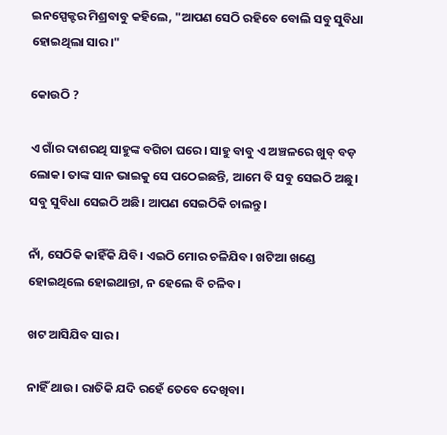ଇନସ୍ପେକ୍ଟର ମିଶ୍ରବାବୁ କହିଲେ, "ଆପଣ ସେଠି ରହିବେ ବୋଲି ସବୁ ସୁବିଧା ହୋଇଥିଲା ସାର।"

କୋଉଠି ?

ଏ ଗାଁର ଦାଶରଥି ସାହୁଙ୍କ ବଗିଚା ଘରେ। ସାହୁ ବାବୁ ଏ ଅଞ୍ଚଳରେ ଖୁବ୍ ବଡ଼ ଲୋକ। ତାଙ୍କ ସାନ ଭାଇକୁ ସେ ପଠେଇଛନ୍ତି, ଆମେ ବି ସବୁ ସେଇଠି ଅଛୁ। ସବୁ ସୁବିଧା ସେଇଠି ଅଛି। ଆପଣ ସେଇଠିକି ଚାଲନ୍ତୁ।

ନାଁ, ସେଠିକି କାହିଁକି ଯିବି। ଏଇଠି ମୋର ଚଳିଯିବ। ଖଟିଆ ଖଣ୍ଡେ ହୋଇଥିଲେ ହୋଇଥାନ୍ତା, ନ ହେଲେ ବି ଚଳିବ।

ଖଟ ଆସିଯିବ ସାର।

ନାହିଁ ଥାଉ। ରାତିକି ଯଦି ରହେଁ ତେବେ ଦେଖିବା।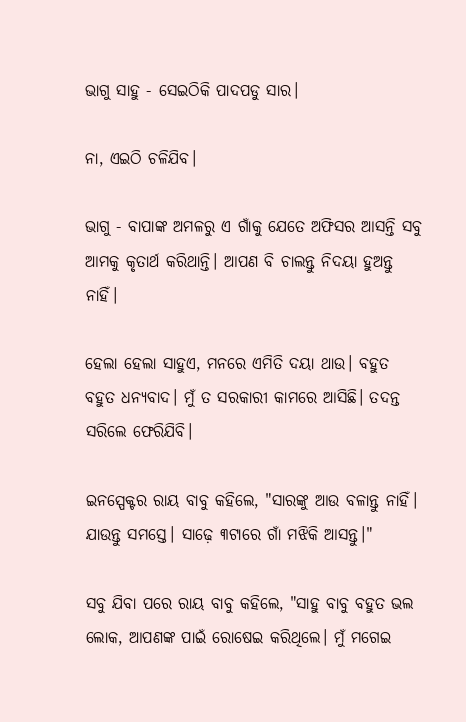ଭାଗୁ ସାହୁ - ସେଇଠିକି ପାଦପଡୁ ସାର।

ନା, ଏଇଠି ଚଳିଯିବ।

ଭାଗୁ - ବାପାଙ୍କ ଅମଳରୁ ଏ ଗାଁକୁ ଯେତେ ଅଫିସର ଆସନ୍ତି ସବୁ ଆମକୁ କୃତାର୍ଥ କରିଥାନ୍ତି। ଆପଣ ବି ଚାଲନ୍ତୁ ନିଦୟା ହୁଅନ୍ତୁ ନାହିଁ।

ହେଲା ହେଲା ସାହୁଏ, ମନରେ ଏମିତି ଦୟା ଥାଉ। ବହୁତ ବହୁତ ଧନ୍ୟବାଦ। ମୁଁ ତ ସରକାରୀ କାମରେ ଆସିଛି। ତଦନ୍ତ ସରିଲେ ଫେରିଯିବି।

ଇନସ୍ପେକ୍ଟର ରାୟ ବାବୁ କହିଲେ, "ସାରଙ୍କୁ ଆଉ ବଳାନ୍ତୁ ନାହିଁ। ଯାଉନ୍ତୁ ସମସ୍ତେ। ସାଢ଼େ ୩ଟାରେ ଗାଁ ମଝିକି ଆସନ୍ତୁ।"

ସବୁ ଯିବା ପରେ ରାୟ ବାବୁ କହିଲେ, "ସାହୁ ବାବୁ ବହୁତ ଭଲ ଲୋକ, ଆପଣଙ୍କ ପାଇଁ ରୋଷେଇ କରିଥିଲେ। ମୁଁ ମଗେଇ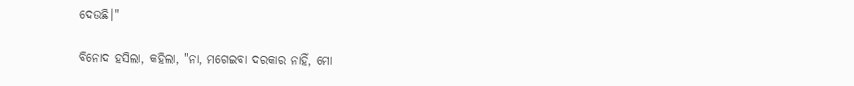ଦେଉଛି।"

ବିନୋଦ ହସିଲା, କହିଲା, "ନା, ମଗେଇବା ଦରକାର ନାହିଁ, ମୋ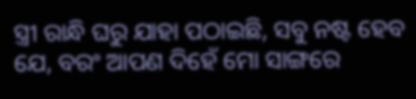ସ୍ତ୍ରୀ ରାନ୍ଧି ଘରୁ ଯାହା ପଠାଇଛି, ସବୁ ନଷ୍ଟ ହେବ ଯେ, ବରଂ ଆପଣ ଦିହେଁ ମୋ ସାଙ୍ଗରେ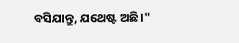ବସିଯାନ୍ତୁ, ଯଥେଷ୍ଟ ଅଛି।"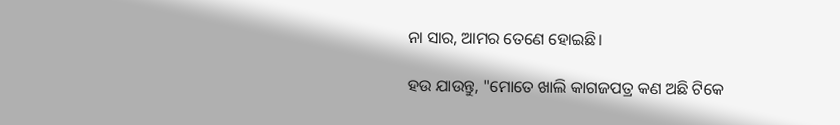ନା ସାର, ଆମର ତେଣେ ହୋଇଛି।

ହଉ ଯାଉନ୍ତୁ, "ମୋତେ ଖାଲି କାଗଜପତ୍ର କଣ ଅଛି ଟିକେ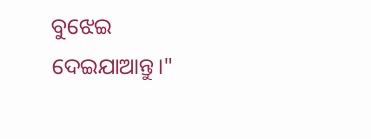ବୁଝେଇ ଦେଇଯାଆନ୍ତୁ।"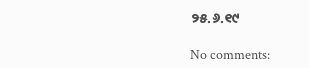୨୫.୬.୧୯

No comments: